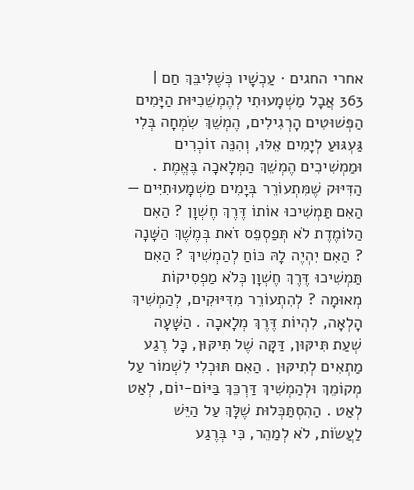אחרי החגים · עַכְשָׁיו כְּשֶׁלִּיבֵּךְ חַם | 363 אֲבָל מַשְׁמָעוּתִי לְהֶמְשֵׁכִיּוּת הַיָּמִים הַפְּשׁוּטִים הָרְגִילִים, הֶמְשֵׁךְ שִׂמְחָה בְּלִי גַּעְגּוּעַ לְיָמִים אֵלּוּ, וְהִנֵּה זוֹכְרִים וּמַמְשִׁיכִים הֶמְשֵׁךְ הַמְּלָאכָה בֶּאֱמֶת . הַדִּיּוּק שֶׁמִּתְעוֹרֵר בְּיָמִים מַשְׁמָעוּתִיִּים — הַאִם תַּמְשִׁיכוּ אוֹתוֹ דֶּרֶךְ חֶשְׁוָן ? הַאִם הַלּוֹמֶדֶת לֹא תְּפַסְפֵס זֹאת בְּמֶשֶׁךְ הַשָּׁנָה ? הַאִם יִהְיֶה לָהּ כּוֹחַ לְהַמְשִׁיךְ ? הַאִם תַּמְשִׁיכוּ דֶּרֶךְ חֶשְׁוָן כְּלֹא מַפְסִיקוֹת מְאוּמָה ? לְהִתְעוֹרֵר מִדִּיּוּקִים, לְהַמְשִׁיךְ הָלְאָה, לִהְיוֹת דֶּרֶךְ מְלָאכָה . הַשָּׁעָה שְׁעַת תִּיקּוּן, דַּקָּה שֶׁל תִּיקּוּן, כָּל רֶגַע מַתְאִים לְתִיקּוּן . הַאִם תּוּכְלִי לִשְׁמוֹר עַל מְקוֹמֵךְ וּלְהַמְשִׁיךְ דַּרְכֵּךְ בַּיּוֹם-יוֹם, לְאַט לְאַט . הַהִסְתַּכְּלוּת שֶׁלָּךְ עַל הַיֵּשׁ לַעֲשׂוֹת, לֹא לְמַהֵר, כִּי בְּרֶגַע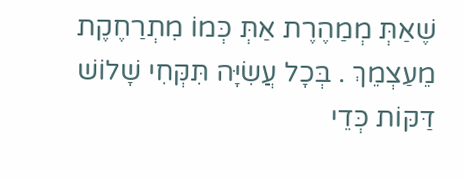שֶׁאַתְּ מְמַהֶרֶת אַתְּ כְּמוֹ מִתְרַחֶקֶת מֵעַצְמֵךְ . בְּכָל עֲשִׂיָּה תִּקְּחִי שָׁלוֹשׁ דַּקּוֹת כְּדֵי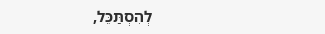לְהִסְתַּכֵּל,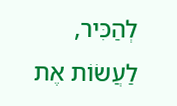לְהַכִּיר, לַעֲשׂוֹת אֶת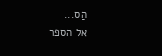הַס...
אל הספר